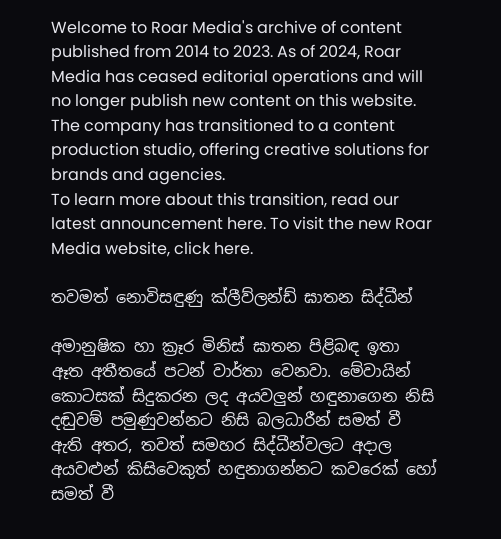Welcome to Roar Media's archive of content published from 2014 to 2023. As of 2024, Roar Media has ceased editorial operations and will no longer publish new content on this website.
The company has transitioned to a content production studio, offering creative solutions for brands and agencies.
To learn more about this transition, read our latest announcement here. To visit the new Roar Media website, click here.

තවමත් නොවිසඳුණු ක්ලීව්ලන්ඩ් ඝාතන සිද්ධීන්

අමානුෂික හා ක්‍රෑර මිනිස් ඝාතන පිළිබඳ ඉතා ඈත අතීතයේ පටන් වාර්තා වෙනවා. මේවායින් කොටසක් සිදුකරන ලද අයවලුන් හඳුනාගෙන නිසි දඬුවම් පමුණුවන්නට නිසි බලධාරීන් සමත් වී ඇති අතර, තවත් සමහර සිද්ධීන්වලට අදාල අයවළුන් කිසිවෙකුත් හඳුනාගන්නට කවරෙක් හෝ සමත් වී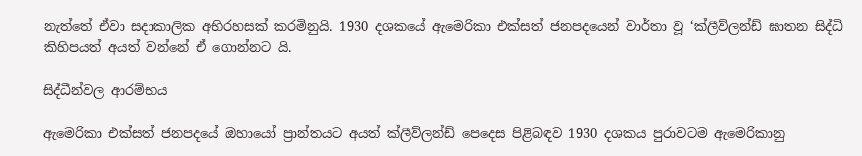නැත්තේ ඒවා සදාකාලික අභිරහසක් කරමිනුයි. 1930 දශකයේ ඇමෙරිකා එක්සත් ජනපදයෙන් වාර්තා වූ ‘ක්ලීව්ලන්ඩ් ඝාතන සිද්ධි කිහිපයත් අයත් වන්නේ ඒ ගොන්නට යි.

සිද්ධීන්වල ආරම්භය

ඇමෙරිකා එක්සත් ජනපදයේ ඔහායෝ ප්‍රාන්තයට අයත් ක්ලීව්ලන්ඩ් පෙදෙස පිළිබඳව 1930 දශකය පුරාවටම ඇමෙරිකානු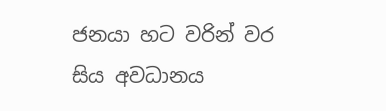ජනයා හට වරින් වර සිය අවධානය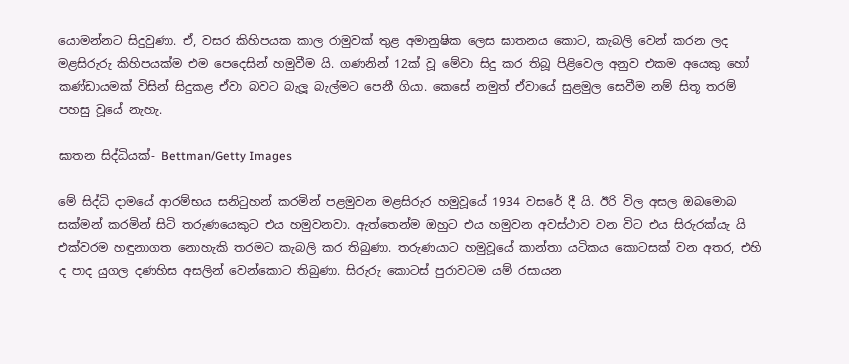යොමන්නට සිදුවුණා. ඒ, වසර කිහිපයක කාල රාමුවක් තුළ අමානුෂික ලෙස ඝාතනය කොට, කැබලි වෙන් කරන ලද මළසිරුරු කිහිපයක්ම එම පෙදෙසින් හමුවීම යි. ගණනින් 12ක් වූ මේවා සිදු කර තිබූ පිළිවෙල අනුව එකම අයෙකු හෝ කණ්ඩායමක් විසින් සිදුකළ ඒවා බවට බැලූ බැල්මට පෙනී ගියා. කෙසේ නමුත් ඒවායේ සුළමුල සෙවීම නම් සිතූ තරම් පහසු වූයේ නැහැ.

ඝාතන සිද්ධියක්- Bettman/Getty Images

මේ සිද්ධි දාමයේ ආරම්භය සනිටුහන් කරමින් පළමුවන මළසිරුර හමුවූයේ 1934 වසරේ දී යි. ඊරි විල අසල ඔබමොබ සක්මන් කරමින් සිටි තරුණයෙකුට එය හමුවනවා. ඇත්තෙන්ම ඔහුට එය හමුවන අවස්ථාව වන විට එය සිරුරක්යැ යි එක්වරම හඳුනාගත නොහැකි තරමට කැබලි කර තිබුණා. තරුණයාට හමුවූයේ කාන්තා යටිකය කොටසක් වන අතර, එහි ද පාද යුගල දණහිස අසලින් වෙන්කොට තිබුණා. සිරුරු කොටස් පුරාවටම යම් රසායන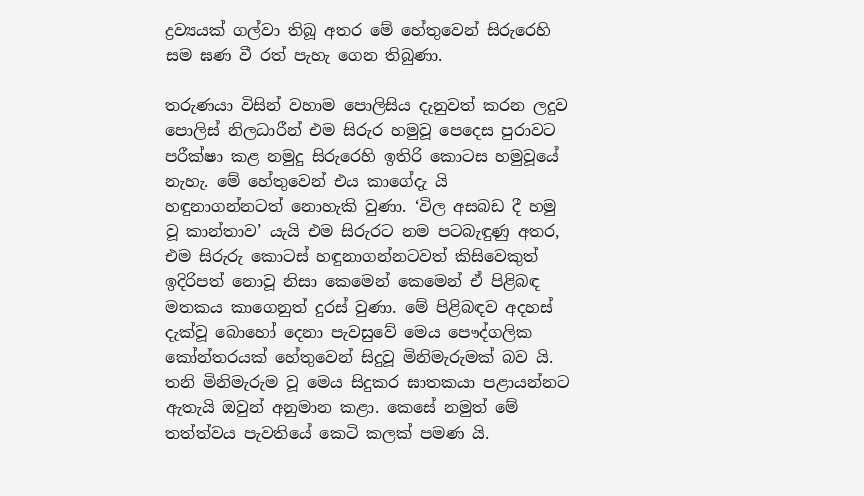ද්‍රව්‍යයක් ගල්වා තිබූ අතර මේ හේතුවෙන් සිරුරෙහි සම ඝණ වී රත් පැහැ ගෙන තිබුණා.

තරුණයා විසින් වහාම පොලිසිය දැනුවත් කරන ලදුව පොලිස් නිලධාරීන් එම සිරුර හමුවූ පෙදෙස පුරාවට පරීක්ෂා කළ නමුදු සිරුරෙහි ඉතිරි කොටස හමුවූයේ නැහැ. මේ හේතුවෙන් එය කාගේදැ යි හඳුනාගන්නටත් නොහැකි වුණා. ‘විල අසබඩ දී හමු වූ කාන්තාව’ යැයි එම සිරුරට නම පටබැඳුණු අතර, එම සිරුරු කොටස් හඳුනාගන්නටවත් කිසිවෙකුත් ඉදිරිපත් නොවූ නිසා කෙමෙන් කෙමෙන් ඒ පිළිබඳ මතකය කාගෙනුත් දුරස් වුණා. මේ පිළිබඳව අදහස් දැක්වූ බොහෝ දෙනා පැවසුවේ මෙය පෞද්ගලික කෝන්තරයක් හේතුවෙන් සිදුවූ මිනිමැරුමක් බව යි. තනි මිනිමැරුම වූ මෙය සිදුකර ඝාතකයා පළායන්නට ඇතැයි ඔවුන් අනුමාන කළා. කෙසේ නමුත් මේ තත්ත්වය පැවතියේ කෙටි කලක් පමණ යි.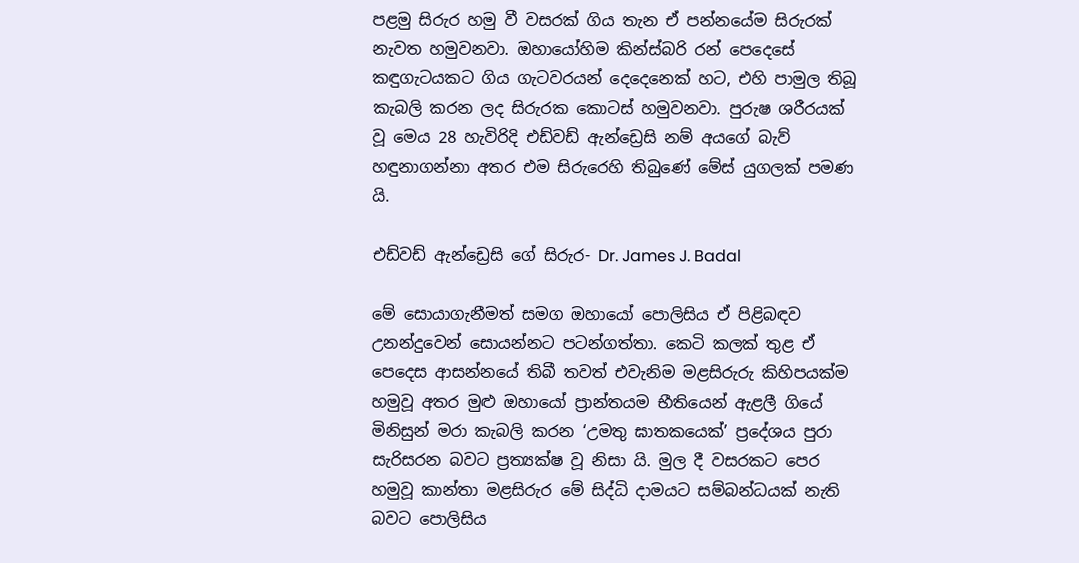පළමු සිරුර හමු වී වසරක් ගිය තැන ඒ පන්නයේම සිරුරක් නැවත හමුවනවා. ඔහායෝහිම කින්ස්බරි රන් පෙදෙසේ කඳුගැටයකට ගිය ගැටවරයන් දෙදෙනෙක් හට, එහි පාමුල තිබූ කැබලි කරන ලද සිරුරක කොටස් හමුවනවා. පුරුෂ ශරීරයක් වූ මෙය 28 හැවිරිදි එඩ්වඩ් ඇන්ඩ්‍රෙසි නම් අයගේ බැව් හඳුනාගන්නා අතර එම සිරුරෙහි තිබුණේ මේස් යුගලක් පමණ යි.

එඩ්වඩ් ඇන්ඩ්‍රෙසි ගේ සිරුර- Dr. James J. Badal

මේ සොයාගැනීමත් සමග ඔහායෝ පොලිසිය ඒ පිළිබඳව උනන්දුවෙන් සොයන්නට පටන්ගත්තා. කෙටි කලක් තුළ ඒ පෙදෙස ආසන්නයේ තිබී තවත් එවැනිම මළසිරුරු කිහිපයක්ම හමුවූ අතර මුළු ඔහායෝ ප්‍රාන්තයම භීතියෙන් ඇළලී ගියේ මිනිසුන් මරා කැබලි කරන ‘උමතු ඝාතකයෙක්’ ප්‍රදේශය පුරා සැරිසරන බවට ප්‍රත්‍යක්ෂ වූ නිසා යි. මුල දී වසරකට පෙර හමුවූ කාන්තා මළසිරුර මේ සිද්ධි දාමයට සම්බන්ධයක් නැති බවට පොලිසිය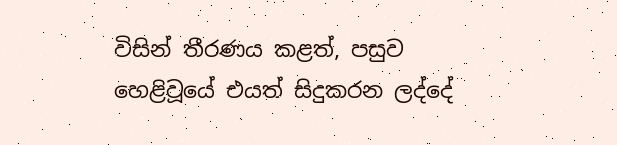විසින් තීරණය කළත්, පසුව හෙළිවූයේ එයත් සිදුකරන ලද්දේ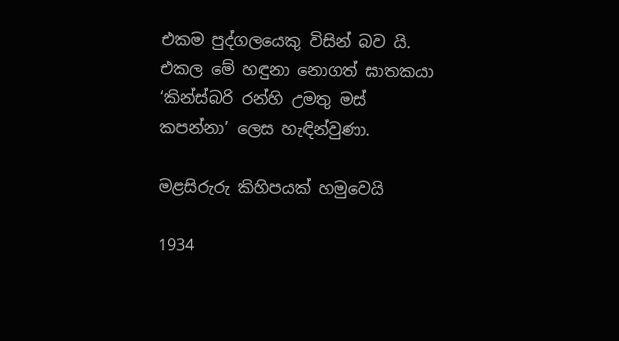එකම පුද්ගලයෙකු විසින් බව යි. එකල මේ හඳුනා නොගත් ඝාතකයා ‘කින්ස්බරි රන්හි උමතු මස් කපන්නා’ ලෙස හැඳින්වුණා.

මළසිරුරු කිහිපයක් හමුවෙයි

1934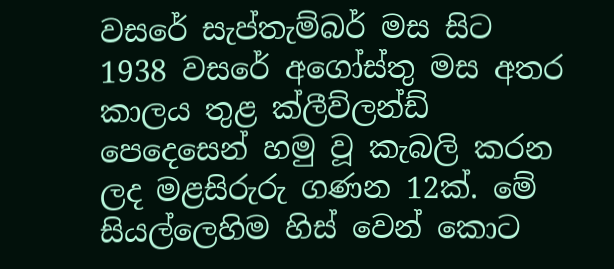වසරේ සැප්තැම්බර් මස සිට 1938 වසරේ අගෝස්තු මස අතර කාලය තුළ ක්ලීව්ලන්ඩ් පෙදෙසෙන් හමු වූ කැබලි කරන ලද මළසිරුරු ගණන 12ක්. මේ සියල්ලෙහිම හිස් වෙන් කොට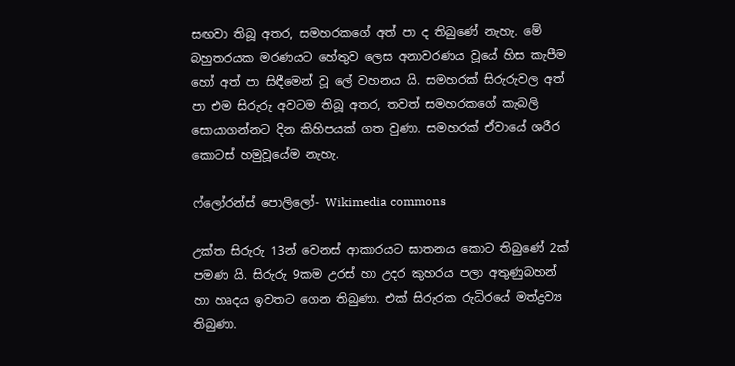සඟවා තිබූ අතර, සමහරකගේ අත් පා ද තිබුණේ නැහැ. මේ බහුතරයක මරණයට හේතුව ලෙස අනාවරණය වූයේ හිස කැපීම හෝ අත් පා සිඳීමෙන් වූ ලේ වහනය යි. සමහරක් සිරුරුවල අත් පා එම සිරුරු අවටම තිබූ අතර, තවත් සමහරකගේ කැබලි සොයාගන්නට දින කිහිපයක් ගත වුණා. සමහරක් ඒවායේ ශරීර කොටස් හමුවූයේම නැහැ.

ෆ්ලෝරන්ස් පොලිලෝ- Wikimedia commons

උක්ත සිරුරු 13න් වෙනස් ආකාරයට ඝාතනය කොට තිබුණේ 2ක් පමණ යි. සිරුරු 9කම උරස් හා උදර කුහරය පලා අතුණුබහන් හා හෘදය ඉවතට ගෙන තිබුණා. එක් සිරුරක රුධිරයේ මත්ද්‍රව්‍ය තිබුණා.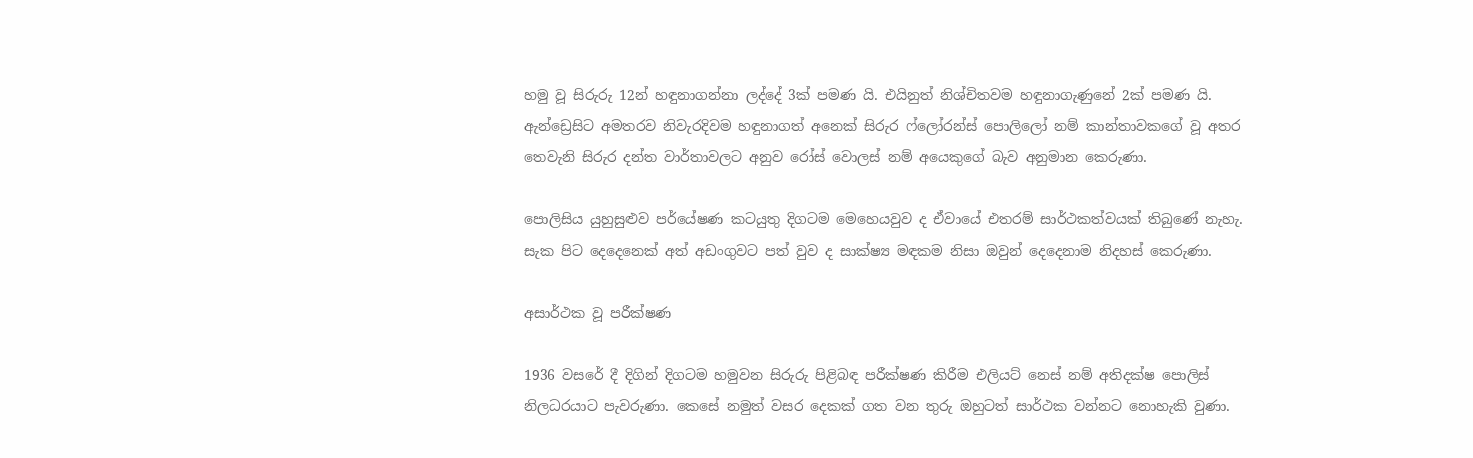හමු වූ සිරුරු 12න් හඳුනාගන්නා ලද්දේ 3ක් පමණ යි. එයිනුත් නිශ්චිතවම හඳුනාගැණුනේ 2ක් පමණ යි. ඇන්ඩ්‍රෙසිට අමතරව නිවැරදිවම හඳුනාගත් අනෙක් සිරුර ෆ්ලෝරන්ස් පොලිලෝ නම් කාන්තාවකගේ වූ අතර තෙවැනි සිරුර දන්ත වාර්තාවලට අනුව රෝස් වොලස් නම් අයෙකුගේ බැව අනුමාන කෙරුණා.

පොලිසිය යුහුසුළුව පර්යේෂණ කටයුතු දිගටම මෙහෙයවුව ද ඒවායේ එතරම් සාර්ථකත්වයක් තිබුණේ නැහැ. සැක පිට දෙදෙනෙක් අත් අඩංගුවට පත් වුව ද සාක්ෂ්‍ය මඳකම නිසා ඔවුන් දෙදෙනාම නිදහස් කෙරුණා.

අසාර්ථක වූ පරීක්ෂණ

1936 වසරේ දී දිගින් දිගටම හමුවන සිරුරු පිළිබඳ පරීක්ෂණ කිරීම එලියට් නෙස් නම් අතිදක්ෂ පොලිස් නිලධරයාට පැවරුණා. කෙසේ නමුත් වසර දෙකක් ගත වන තුරු ඔහුටත් සාර්ථක වන්නට නොහැකි වුණා.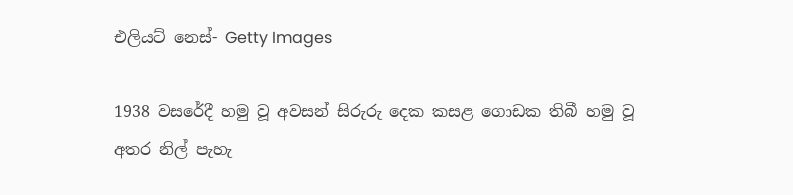එලියට් නෙස්- Getty Images

1938 වසරේදී හමු වූ අවසන් සිරුරු දෙක කසළ ගොඩක තිබී හමු වූ අතර නිල් පැහැ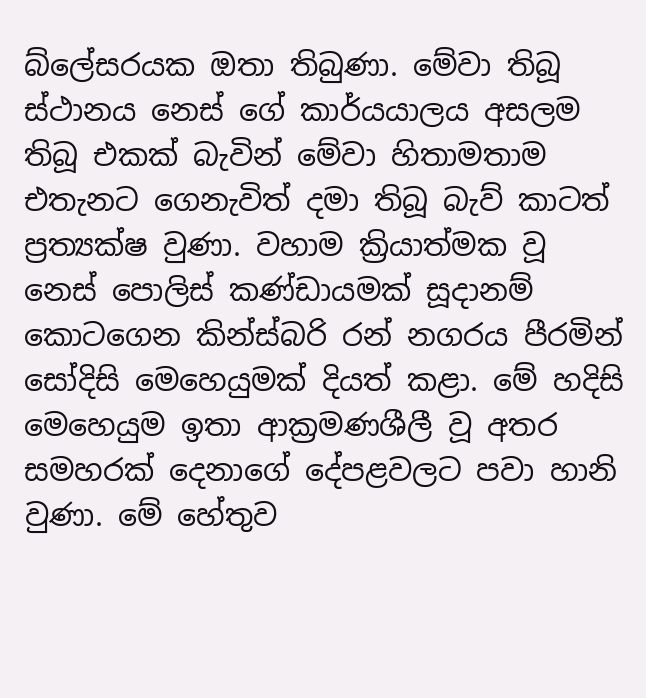බ්ලේසරයක ඔතා තිබුණා. මේවා තිබූ ස්ථානය නෙස් ගේ කාර්යයාලය අසලම තිබූ එකක් බැවින් මේවා හිතාමතාම එතැනට ගෙනැවිත් දමා තිබූ බැව් කාටත් ප්‍රත්‍යක්ෂ වුණා. වහාම ක්‍රියාත්මක වූ නෙස් පොලිස් කණ්ඩායමක් සූදානම් කොටගෙන කින්ස්බරි රන් නගරය පීරමින් සෝදිසි මෙහෙයුමක් දියත් කළා. මේ හදිසි මෙහෙයුම ඉතා ආක්‍රමණශීලී වූ අතර සමහරක් දෙනාගේ දේපළවලට පවා හානි වුණා. මේ හේතුව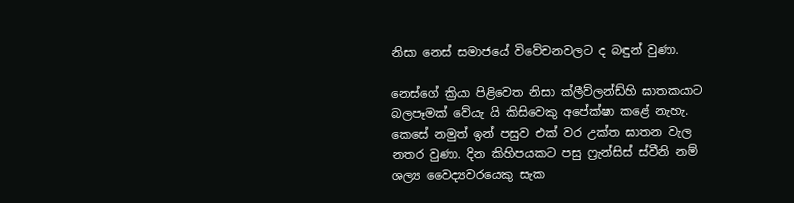නිසා නෙස් සමාජයේ විවේචනවලට ද බඳුන් වුණා.

නෙස්ගේ ක්‍රියා පිළිවෙත නිසා ක්ලීව්ලන්ඩ්හි ඝාතකයාට බලපෑමක් වේයැ යි කිසිවෙකු අපේක්ෂා කළේ නැහැ. කෙසේ නමුත් ඉන් පසුව එක් වර උක්ත ඝාතන වැල නතර වුණා. දින කිහිපයකට පසු ෆ්‍රැන්සිස් ස්වීනි නම් ශල්‍ය වෛද්‍යවරයෙකු සැක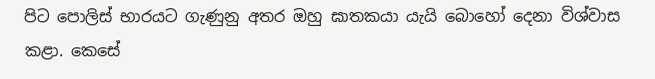පිට පොලිස් භාරයට ගැණුනු අතර ඔහු ඝාතකයා යැයි බොහෝ දෙනා විශ්වාස කළා. කෙසේ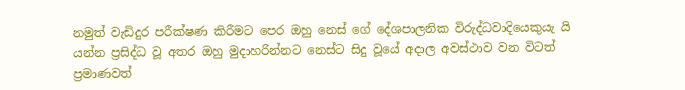නමුත් වැඩිදුර පරීක්ෂණ කිරීමට පෙර ඔහු නෙස් ගේ දේශපාලනික විරුද්ධවාදියෙකුයැ යි යන්න ප්‍රසිද්ධ වූ අතර ඔහු මුදාහරින්නට නෙස්ට සිදු වූයේ අදාල අවස්ථාව වන විටත් ප්‍රමාණවත්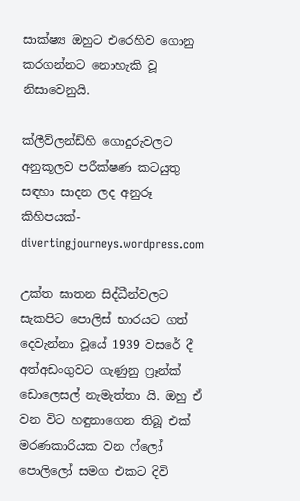සාක්ෂ්‍ය ඔහුට එරෙහිව ගොනු කරගන්නට නොහැකි වූ නිසාවෙනුයි.

ක්ලීව්ලන්ඩ්හි ගොදුරුවලට අනුකූලව පරීක්ෂණ කටයුතු සඳහා සාදන ලද අනුරූ කිහිපයක්- divertingjourneys.wordpress.com

උක්ත ඝාතන සිද්ධීන්වලට සැකපිට පොලිස් භාරයට ගත් දෙවැන්නා වූයේ 1939 වසරේ දී අත්අඩංගුවට ගැණුනු ෆ්‍රෑන්ක් ඩොලෙසල් නැමැත්තා යි. ඔහු ඒ වන විට හඳුනාගෙන තිබූ එක් මරණකාරියක වන ෆ්ලෝ පොලිලෝ සමග එකට දිවි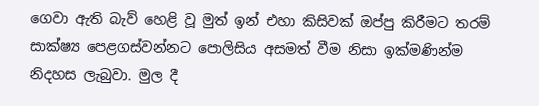ගෙවා ඇති බැව් හෙළි වූ මුත් ඉන් එහා කිසිවක් ඔප්පු කිරීමට තරම් සාක්ෂ්‍ය පෙළගස්වන්නට පොලිසිය අසමත් වීම නිසා ඉක්මණින්ම නිදහස ලැබුවා. මුල දී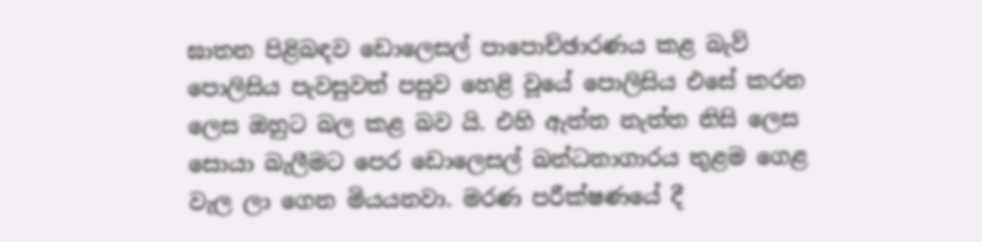ඝාතන පිළිබඳව ඩොලෙසල් පාපොච්ඡාරණය කළ බැව් පොලිසිය පැවසුවත් පසුව හෙළි වූයේ පොලිසිය එසේ කරන ලෙස ඔහුට බල කළ බව යි. එහි ඇත්ත නැත්ත නිසි ලෙස සොයා බැලීමට පෙර ඩොලෙසල් බන්ධනාගාරය තුළම ගෙළ වැල ලා ගෙන මියයනවා. මරණ පරීක්ෂණයේ දී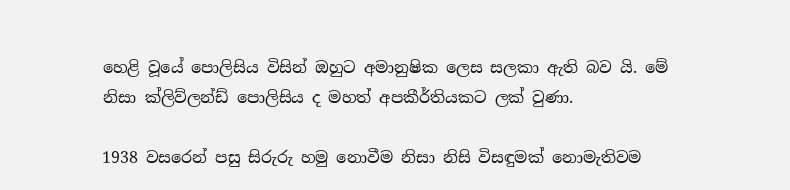හෙළි වූයේ පොලිසිය විසින් ඔහුට අමානුෂික ලෙස සලකා ඇති බව යි. මේ නිසා ක්ලිව්ලන්ඩ් පොලිසිය ද මහත් අපකීර්තියකට ලක් වුණා.

1938 වසරෙන් පසු සිරුරු හමු නොවීම නිසා නිසි විසඳුමක් නොමැතිවම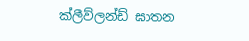ක්ලීව්ලන්ඩ් ඝාතන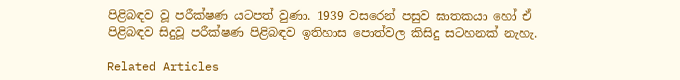පිළිබඳව වූ පරීක්ෂණ යටපත් වුණා. 1939 වසරෙන් පසුව ඝාතකයා හෝ ඒ පිළිබඳව සිදුවූ පරීක්ෂණ පිළිබඳව ඉතිහාස පොත්වල කිසිදු සටහනක් නැහැ.

Related Articles